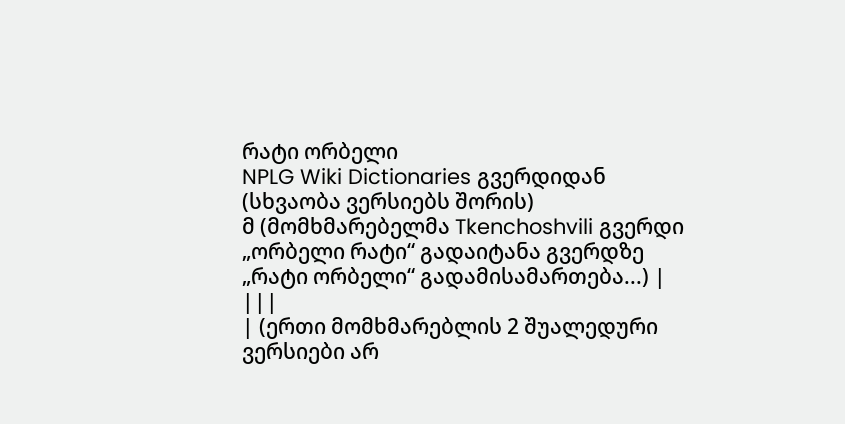რატი ორბელი
NPLG Wiki Dictionaries გვერდიდან
(სხვაობა ვერსიებს შორის)
მ (მომხმარებელმა Tkenchoshvili გვერდი „ორბელი რატი“ გადაიტანა გვერდზე „რატი ორბელი“ გადამისამართება...) |
|||
| (ერთი მომხმარებლის 2 შუალედური ვერსიები არ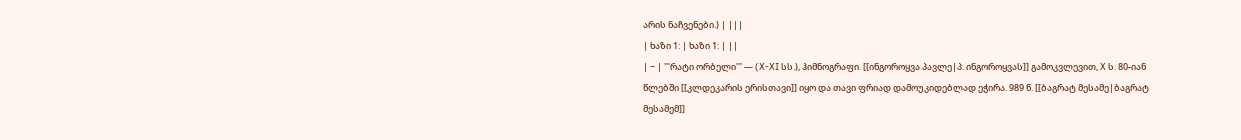არის ნაჩვენები.) | |||
| ხაზი 1: | ხაზი 1: | ||
| − | '''რატი ორბელი''' — (X-XI სს.), ჰიმნოგრაფი. [[ინგოროყვა პავლე|პ. ინგოროყვას]] გამოკვლევით, X ს. 80-იან წლებში [[კლდეკარის ერისთავი]] იყო და თავი ფრიად დამოუკიდებლად ეჭირა. 989 წ. [[ბაგრატ მესამე|ბაგრატ მესამემ]]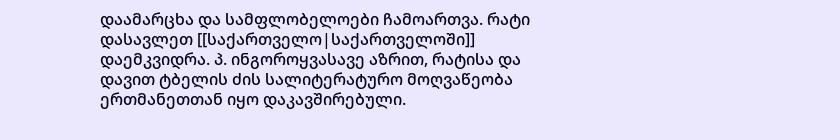დაამარცხა და სამფლობელოები ჩამოართვა. რატი დასავლეთ [[საქართველო|საქართველოში]] დაემკვიდრა. პ. ინგოროყვასავე აზრით, რატისა და დავით ტბელის ძის სალიტერატურო მოღვაწეობა ერთმანეთთან იყო დაკავშირებული.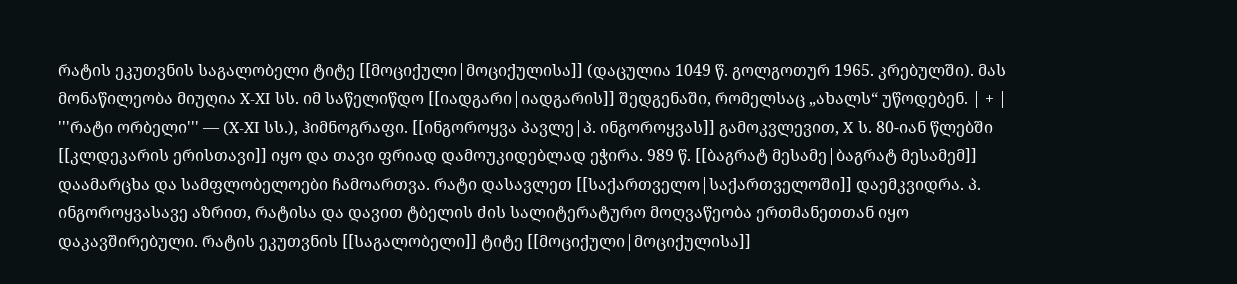რატის ეკუთვნის საგალობელი ტიტე [[მოციქული|მოციქულისა]] (დაცულია 1049 წ. გოლგოთურ 1965. კრებულში). მას მონაწილეობა მიუღია X-XI სს. იმ საწელიწდო [[იადგარი|იადგარის]] შედგენაში, რომელსაც „ახალს“ უწოდებენ. | + | '''რატი ორბელი''' — (X-XI სს.), ჰიმნოგრაფი. [[ინგოროყვა პავლე|პ. ინგოროყვას]] გამოკვლევით, X ს. 80-იან წლებში [[კლდეკარის ერისთავი]] იყო და თავი ფრიად დამოუკიდებლად ეჭირა. 989 წ. [[ბაგრატ მესამე|ბაგრატ მესამემ]] დაამარცხა და სამფლობელოები ჩამოართვა. რატი დასავლეთ [[საქართველო|საქართველოში]] დაემკვიდრა. პ. ინგოროყვასავე აზრით, რატისა და დავით ტბელის ძის სალიტერატურო მოღვაწეობა ერთმანეთთან იყო დაკავშირებული. რატის ეკუთვნის [[საგალობელი]] ტიტე [[მოციქული|მოციქულისა]]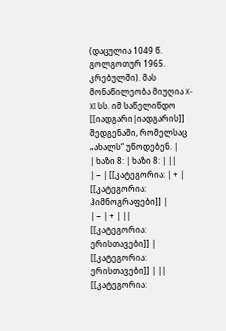(დაცულია 1049 წ. გოლგოთურ 1965. კრებულში). მას მონაწილეობა მიუღია X-XI სს. იმ საწელიწდო [[იადგარი|იადგარის]] შედგენაში, რომელსაც „ახალს“ უწოდებენ. |
| ხაზი 8: | ხაზი 8: | ||
| − | [[კატეგორია: | + | [[კატეგორია: ჰიმნოგრაფები]] |
| − | + | ||
[[კატეგორია: ერისთავები]] | [[კატეგორია: ერისთავები]] | ||
[[კატეგორია: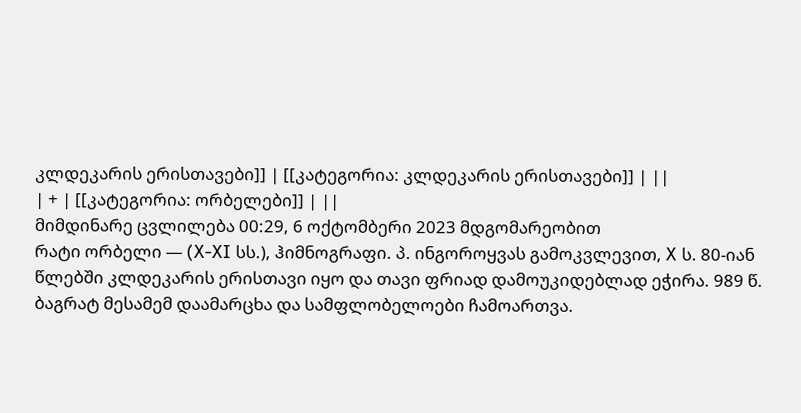კლდეკარის ერისთავები]] | [[კატეგორია: კლდეკარის ერისთავები]] | ||
| + | [[კატეგორია: ორბელები]] | ||
მიმდინარე ცვლილება 00:29, 6 ოქტომბერი 2023 მდგომარეობით
რატი ორბელი — (X-XI სს.), ჰიმნოგრაფი. პ. ინგოროყვას გამოკვლევით, X ს. 80-იან წლებში კლდეკარის ერისთავი იყო და თავი ფრიად დამოუკიდებლად ეჭირა. 989 წ. ბაგრატ მესამემ დაამარცხა და სამფლობელოები ჩამოართვა.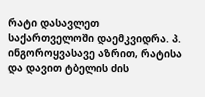რატი დასავლეთ საქართველოში დაემკვიდრა. პ. ინგოროყვასავე აზრით, რატისა და დავით ტბელის ძის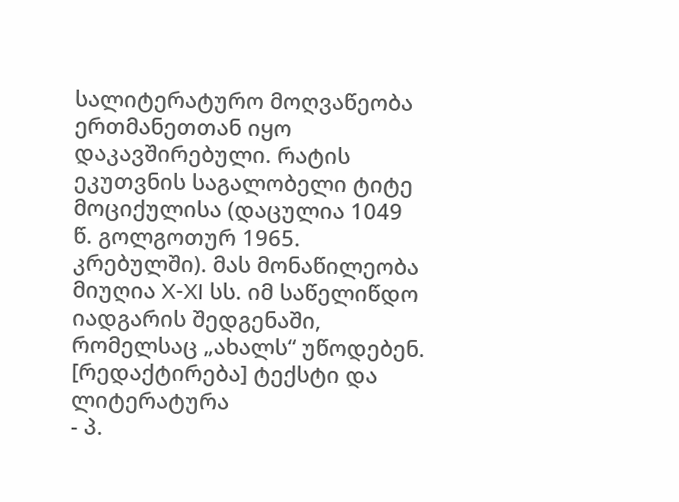სალიტერატურო მოღვაწეობა ერთმანეთთან იყო დაკავშირებული. რატის ეკუთვნის საგალობელი ტიტე მოციქულისა (დაცულია 1049 წ. გოლგოთურ 1965. კრებულში). მას მონაწილეობა მიუღია X-XI სს. იმ საწელიწდო იადგარის შედგენაში, რომელსაც „ახალს“ უწოდებენ.
[რედაქტირება] ტექსტი და ლიტერატურა
- პ.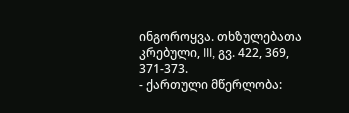ინგოროყვა. თხზულებათა კრებული, III, გვ. 422, 369, 371-373.
- ქართული მწერლობა: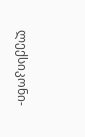ლექსიკონი-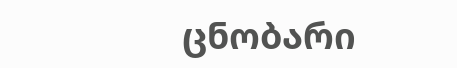ცნობარი